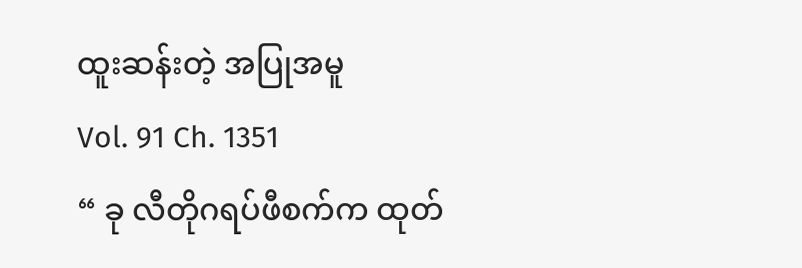ထူးဆန်းတဲ့ အပြုအမူ
Vol. 91 Ch. 1351
“ ခု လီတိုဂရပ်ဖီစက်က ထုတ်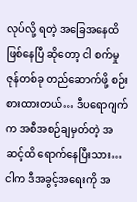လုပ်လို့ ရတဲ့ အခြေအနေထိ ဖြစ်နေပြီ ဆိုတော့ ငါ စက်မှု ဇုန်တစ်ခု တည်ဆောက်ဖို့ စဉ်းစားထားတယ်… ဒီပရောဂျက်က အစီအစဉ်ချမှတ်တဲ့ အဆင့်ထိ ရောက်နေပြီးသား… ငါက ဒီအခွင့်အရေးကို အ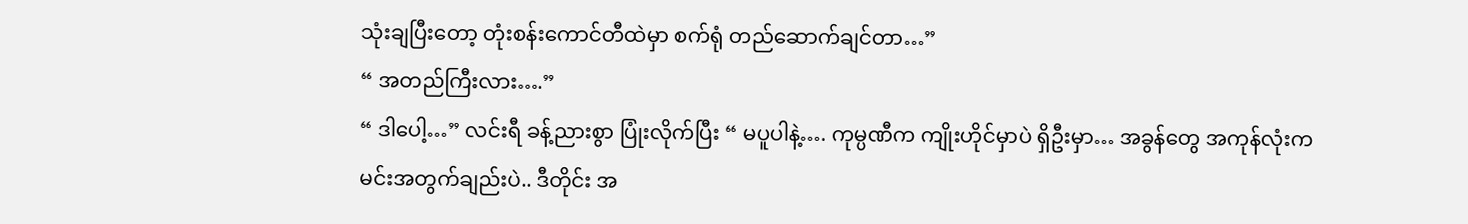သုံးချပြီးတော့ တုံးစန်းကောင်တီထဲမှာ စက်ရုံ တည်ဆောက်ချင်တာ…”
“ အတည်ကြီးလား….”
“ ဒါပေါ့…” လင်းရီ ခန့်ညားစွာ ပြုံးလိုက်ပြီး “ မပူပါနဲ့…. ကုမ္ပဏီက ကျိုးဟိုင်မှာပဲ ရှိဦးမှာ… အခွန်တွေ အကုန်လုံးက မင်းအတွက်ချည်းပဲ.. ဒီတိုင်း အ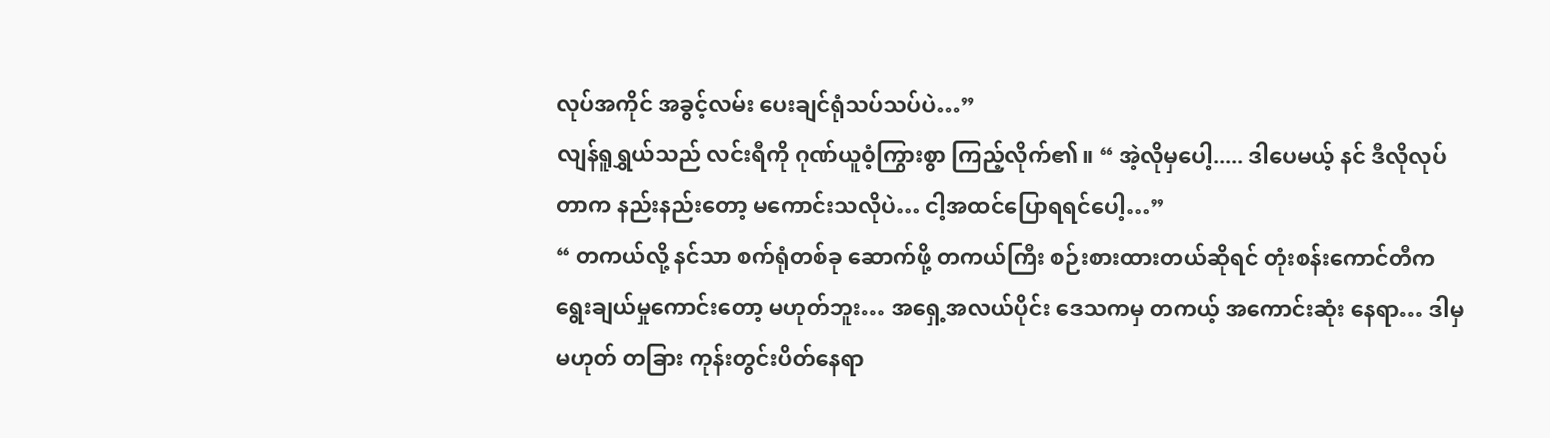လုပ်အကိုင် အခွင့်လမ်း ပေးချင်ရုံသပ်သပ်ပဲ…”
လျန်ရူရွှယ်သည် လင်းရီကို ဂုဏ်ယူဝံ့ကြွားစွာ ကြည့်လိုက်၏။ “ အဲ့လိုမှပေါ့..... ဒါပေမယ့် နင် ဒီလိုလုပ်တာက နည်းနည်းတော့ မကောင်းသလိုပဲ… ငါ့အထင်ပြောရရင်ပေါ့…”
“ တကယ်လို့ နင်သာ စက်ရုံတစ်ခု ဆောက်ဖို့ တကယ်ကြီး စဉ်းစားထားတယ်ဆိုရင် တုံးစန်းကောင်တီက ရွေးချယ်မှုကောင်းတော့ မဟုတ်ဘူး… အရှေ့အလယ်ပိုင်း ဒေသကမှ တကယ့် အကောင်းဆုံး နေရာ… ဒါမှမဟုတ် တခြား ကုန်းတွင်းပိတ်နေရာ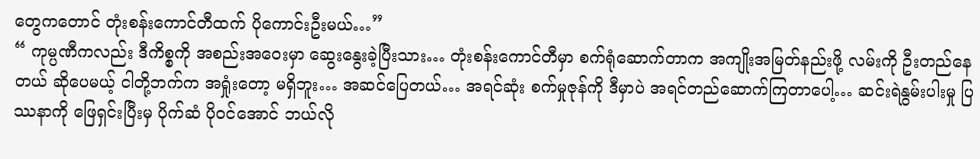တွေကတောင် တုံးစန်းကောင်တီထက် ပိုကောင်းဦးမယ်…”
“ ကုမ္ပဏီကလည်း ဒီကိစ္စကို အစည်းအဝေးမှာ ဆွေးနွေးခဲ့ပြီးသား… တုံးစန်းကောင်တီမှာ စက်ရုံဆောက်တာက အကျိုးအမြတ်နည်းဖို့ လမ်းကို ဦးတည်နေတယ် ဆိုပေမယ့် ငါတို့ဘက်က အရှုံးတော့ မရှိဘူး… အဆင်ပြေတယ်… အရင်ဆုံး စက်မှုဇုန်ကို ဒီမှာပဲ အရင်တည်ဆောက်ကြတာပေါ့… ဆင်းရဲနွမ်းပါးမှု ပြဿနာကို ဖြေရှင်းပြီးမှ ပိုက်ဆံ ပိုဝင်အောင် ဘယ်လို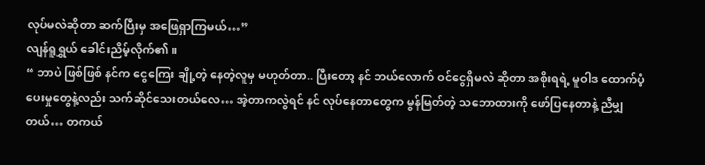လုပ်မလဲဆိုတာ ဆက်ပြီးမှ အဖြေရှာကြမယ်…”
လျန်ရူရွှယ် ခေါင်းညိမ့်လိုက်၏။
“ ဘာပဲ ဖြစ်ဖြစ် နင်က ငွေကြေး ချို့တဲ့ နေတဲ့လူမှ မဟုတ်တာ.. ပြီးတော့ နင် ဘယ်လောက် ဝင်ငွေရှိမလဲ ဆိုတာ အစိုးရရဲ့ မူဝါဒ ထောက်ပံ့ပေးမှုတွေနဲ့လည်း သက်ဆိုင်သေးတယ်လေ… အဲ့တာကလွဲရင် နင် လုပ်နေတာတွေက မွန်မြတ်တဲ့ သဘောထားကို ဖော်ပြနေတာနဲ့ ညီမျှတယ်… တကယ်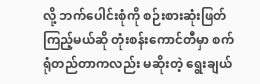လို့ ဘက်ပေါင်းစုံကို စဉ်းစားဆုံးဖြတ်ကြည့်မယ်ဆို တုံးစန်းကောင်တီမှာ စက်ရုံတည်တာကလည်း မဆိုးတဲ့ ရွေးချယ်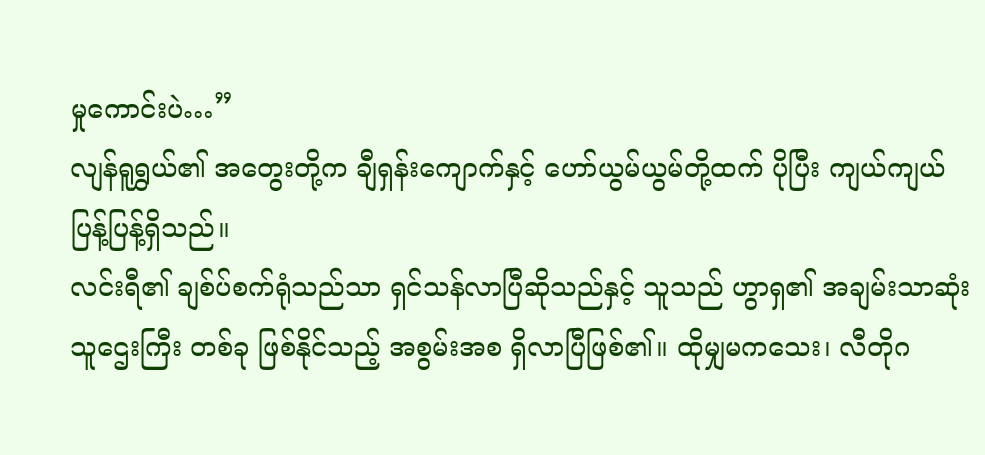မှုကောင်းပဲ…”
လျန်ရူရွှယ်၏ အတွေးတို့က ချီရှန်းကျောက်နှင့် ဟော်ယွမ်ယွမ်တို့ထက် ပိုပြီး ကျယ်ကျယ်ပြန့်ပြန့်ရှိသည်။
လင်းရီ၏ ချစ်ပ်စက်ရုံသည်သာ ရှင်သန်လာပြီဆိုသည်နှင့် သူသည် ဟွာရှ၏ အချမ်းသာဆုံး သူဌေးကြီး တစ်ခု ဖြစ်နိုင်သည့် အစွမ်းအစ ရှိလာပြီဖြစ်၏။ ထိုမျှမကသေး၊ လီတိုဂ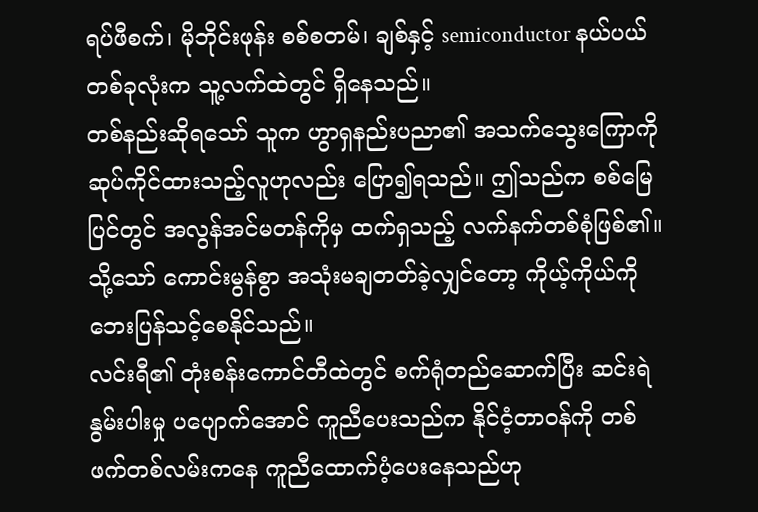ရပ်ဖီစက်၊ မိုဘိုင်းဖုန်း စစ်စတမ်၊ ချစ်နှင့် semiconductor နယ်ပယ် တစ်ခုလုံးက သူ့လက်ထဲတွင် ရှိနေသည်။
တစ်နည်းဆိုရသော် သူက ဟွာရှနည်းပညာ၏ အသက်သွေးကြောကို ဆုပ်ကိုင်ထားသည့်လူဟုလည်း ပြော၍ရသည်။ ဤသည်က စစ်မြေပြင်တွင် အလွန်အင်မတန်ကိုမှ ထက်ရှသည့် လက်နက်တစ်စုံဖြစ်၏။ သို့သော် ကောင်းမွန်စွာ အသုံးမချတတ်ခဲ့လျှင်တော့ ကိုယ့်ကိုယ်ကို ဘေးပြန်သင့်စေနိုင်သည်။
လင်းရီ၏ တုံးစန်းကောင်တီထဲတွင် စက်ရုံတည်ဆောက်ပြီး ဆင်းရဲနွမ်းပါးမှု ပပျောက်အောင် ကူညီပေးသည်က နိုင်ငံ့တာဝန်ကို တစ်ဖက်တစ်လမ်းကနေ ကူညီထောက်ပံ့ပေးနေသည်ဟု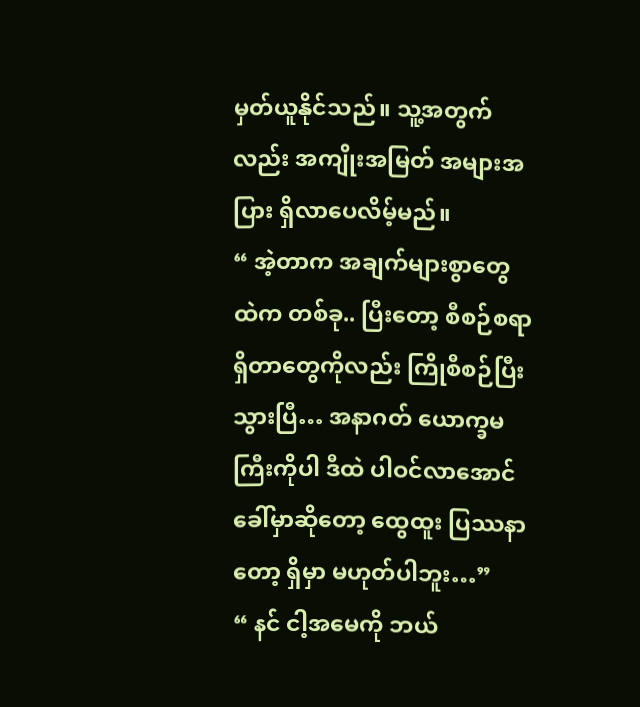မှတ်ယူနိုင်သည်။ သူ့အတွက်လည်း အကျိုးအမြတ် အများအပြား ရှိလာပေလိမ့်မည်။
“ အဲ့တာက အချက်များစွာတွေထဲက တစ်ခု.. ပြီးတော့ စီစဉ်စရာ ရှိတာတွေကိုလည်း ကြိုစီစဉ်ပြီးသွားပြီ… အနာဂတ် ယောက္ခမကြီးကိုပါ ဒီထဲ ပါဝင်လာအောင် ခေါ်မှာဆိုတော့ ထွေထူး ပြဿနာတော့ ရှိမှာ မဟုတ်ပါဘူး…”
“ နင် ငါ့အမေကို ဘယ်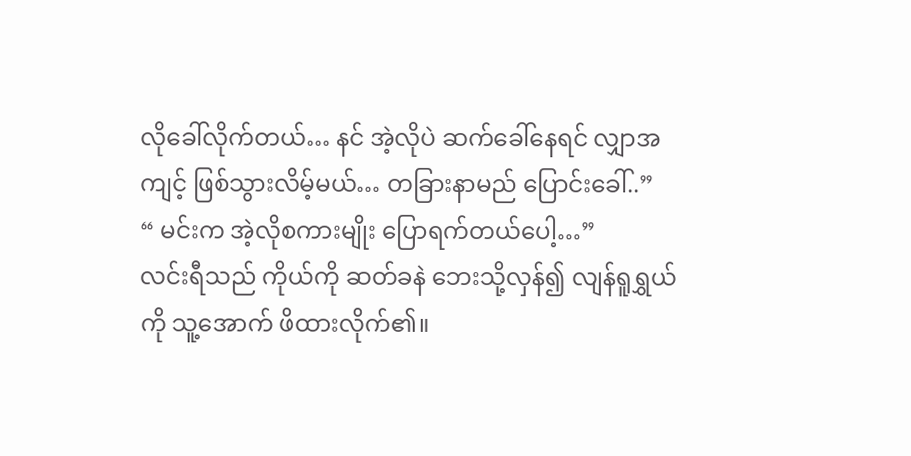လိုခေါ်လိုက်တယ်… နင် အဲ့လိုပဲ ဆက်ခေါ်နေရင် လျှာအကျင့် ဖြစ်သွားလိမ့်မယ်… တခြားနာမည် ပြောင်းခေါ်..”
“ မင်းက အဲ့လိုစကားမျိုး ပြောရက်တယ်ပေါ့…”
လင်းရီသည် ကိုယ်ကို ဆတ်ခနဲ ဘေးသို့လှန်၍ လျန်ရူရွှယ်ကို သူ့အောက် ဖိထားလိုက်၏။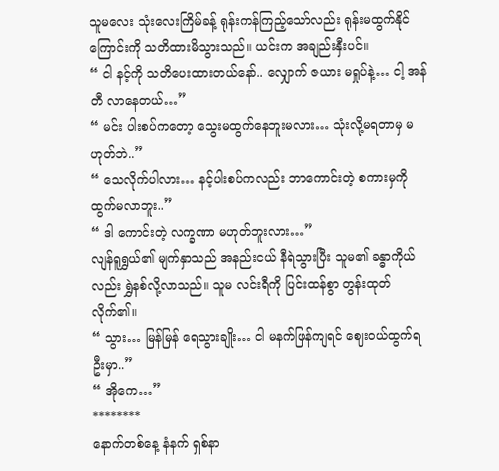သူမလေး သုံးလေးကြိမ်ခန့် ရုန်းကန်ကြည့်သော်လည်း ရုန်းမထွက်နိုင်ကြောင်းကို သတိထားမိသွားသည်။ ယင်းက အချည်းနှီးပင်။
“ ငါ နင့်ကို သတိပေးထားတယ်နော်.. လျှောက် ဇယား မရှုပ်နဲ့… ငါ့ အန်တီ လာနေတယ်…”
“ မင်း ပါးစပ်ကတော့ သွေးမထွက်နေဘူးမလား… သုံးလို့မရတာမှ မဟုတ်ဘဲ..”
“ သေလိုက်ပါလား… နင့်ပါးစပ်ကလည်း ဘာကောင်းတဲ့ စကားမှကို ထွက်မလာဘူး..”
“ ဒါ ကောင်းတဲ့ လက္ခဏာ မဟုတ်ဘူးလား…”
လျန်ရူရွှယ်၏ မျက်နှာသည် အနည်းငယ် နီရဲသွားပြီး သူမ၏ ခန္ဓာကိုယ်လည်း ရွှဲနစ်လို့လာသည်။ သူမ လင်းရီကို ပြင်းထန်စွာ တွန်းထုတ်လိုက်၏။
“ သွား… မြန်မြန် ရေသွားချိုး… ငါ မနက်ဖြန်ကျရင် ဈေးဝယ်ထွက်ရဦးမှာ..”
“ အိုကေ…”
********
နောက်တစ်နေ့ နံနက် ရှစ်နာ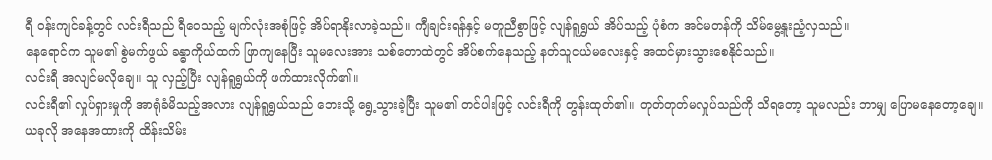ရီ ဝန်းကျင်ခန့်တွင် လင်းရီသည် ရီဝေသည့် မျက်လုံးအစုံဖြင့် အိပ်ရာနိုးလာခဲ့သည်။ ကျီချင်းရန်နှင့် မတူညီစွာဖြင့် လျန်ရူရွှယ် အိပ်သည့် ပုံစံက အင်မတန်ကို သိမ်မွေ့နူးညံ့လှသည်။
နေရောင်က သူမ၏ စွဲမက်ဖွယ် ခန္ဓာကိုယ်ထက် ဖြာကျနေပြီး သူမလေးအား သစ်တောထဲတွင် အိပ်စက်နေသည့် နတ်သူငယ်မလေးနှင့် အထင်မှားသွားစေနိုင်သည်။
လင်းရီ အလျင်မလိုချေ။ သူ လှည့်ပြီး လျန်ရူရွှယ်ကို ဖက်ထားလိုက်၏။
လင်းရီ၏ လှုပ်ရှားမှုကို အာရုံခံမိသည့်အလား လျန်ရူရွှယ်သည် ဘေးသို့ ရွေ့သွားခဲ့ပြီး သူမ၏ တင်ပါးဖြင့် လင်းရီကို တွန်းထုတ်၏။ တုတ်တုတ်မလှုပ်သည်ကို သိရတော့ သူမလည်း ဘာမျှ ပြောမနေတော့ချေ။ ယခုလို အနေအထားကို ထိန်းသိမ်း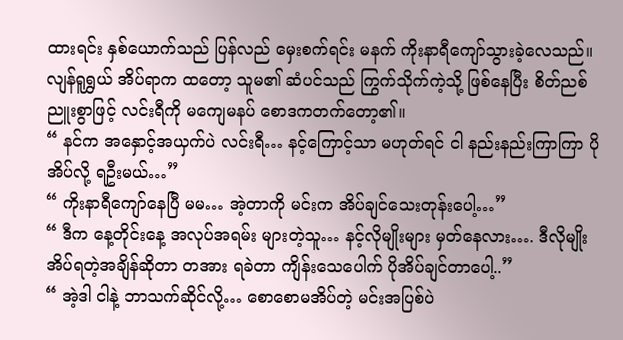ထားရင်း နှစ်ယောက်သည် ပြန်လည် မှေးစက်ရင်း မနက် ကိုးနာရီကျော်သွားခဲ့လေသည်။
လျန်ရူရွှယ် အိပ်ရာက ထတော့ သူမ၏ ဆံပင်သည် ကြွက်သိုက်ကဲ့သို့ ဖြစ်နေပြီး စိတ်ညစ်ညူးစွာဖြင့် လင်းရီကို မကျေမနပ် စောဒကတက်တော့၏။
“ နင်က အနှောင့်အယှက်ပဲ လင်းရီ… နင့်ကြောင့်သာ မဟုတ်ရင် ငါ နည်းနည်းကြာကြာ ပိုအိပ်လို့ ရဦးမယ်…”
“ ကိုးနာရီကျော်နေပြီ မမ… အဲ့တာကို မင်းက အိပ်ချင်သေးတုန်းပေါ့…”
“ ဒီက နေ့တိုင်းနေ့ အလုပ်အရမ်း များတဲ့သူ… နင့်လိုမျိုးများ မှတ်နေလား…. ဒီလိုမျိုးအိပ်ရတဲ့အချိန်ဆိုတာ တအား ရခဲတာ ကျိန်းသေပေါက် ပိုအိပ်ချင်တာပေါ့..”
“ အဲ့ဒါ ငါနဲ့ ဘာသက်ဆိုင်လို့… စောစောမအိပ်တဲ့ မင်းအပြစ်ပဲ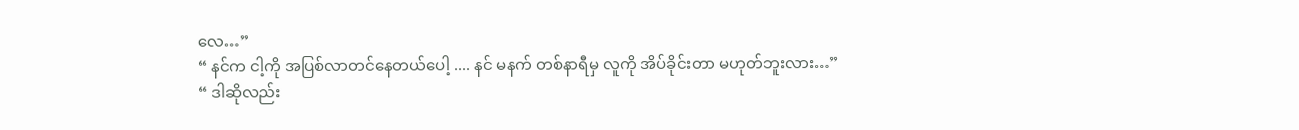လေ…”
“ နင်က ငါ့ကို အပြစ်လာတင်နေတယ်ပေါ့ .... နင် မနက် တစ်နာရီမှ လူကို အိပ်ခိုင်းတာ မဟုတ်ဘူးလား…”
“ ဒါဆိုလည်း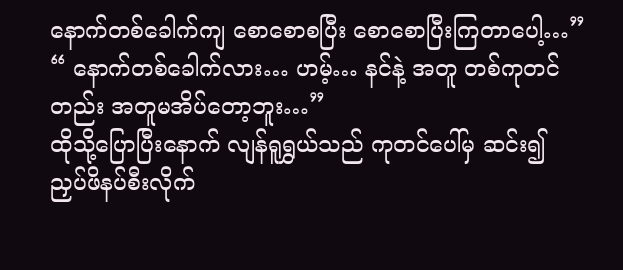နောက်တစ်ခေါက်ကျ စောစောစပြီး စောစောပြီးကြတာပေါ့…”
“ နောက်တစ်ခေါက်လား… ဟမ့်… နင်နဲ့ အတူ တစ်ကုတင်တည်း အတူမအိပ်တော့ဘူး…”
ထိုသို့ပြောပြီးနောက် လျန်ရူရွှယ်သည် ကုတင်ပေါ်မှ ဆင်း၍ ညှပ်ဖိနပ်စီးလိုက်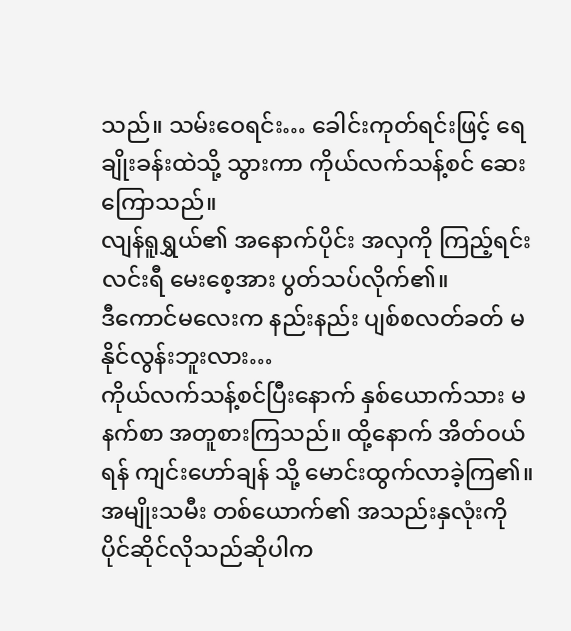သည်။ သမ်းဝေရင်း… ခေါင်းကုတ်ရင်းဖြင့် ရေချိုးခန်းထဲသို့ သွားကာ ကိုယ်လက်သန့်စင် ဆေးကြောသည်။
လျန်ရူရွှယ်၏ အနောက်ပိုင်း အလှကို ကြည့်ရင်း လင်းရီ မေးစေ့အား ပွတ်သပ်လိုက်၏။
ဒီကောင်မလေးက နည်းနည်း ပျစ်စလတ်ခတ် မနိုင်လွန်းဘူးလား…
ကိုယ်လက်သန့်စင်ပြီးနောက် နှစ်ယောက်သား မနက်စာ အတူစားကြသည်။ ထို့နောက် အိတ်ဝယ်ရန် ကျင်းဟော်ချန် သို့ မောင်းထွက်လာခဲ့ကြ၏။
အမျိုးသမီး တစ်ယောက်၏ အသည်းနှလုံးကို ပိုင်ဆိုင်လိုသည်ဆိုပါက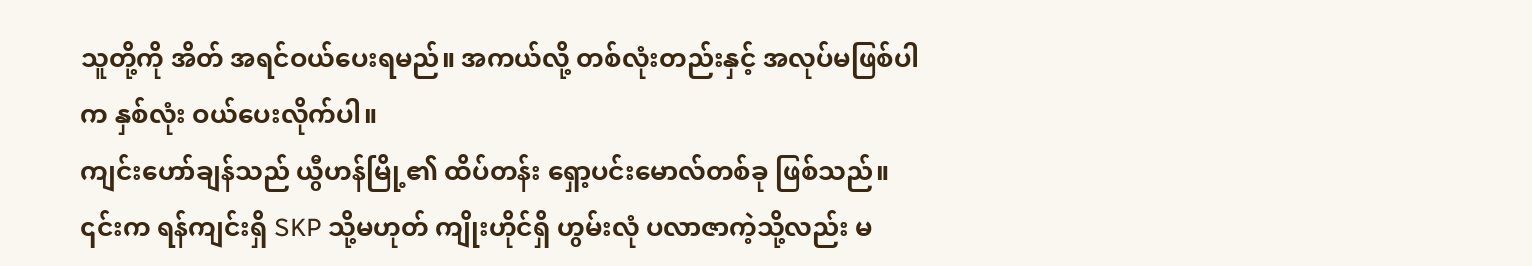သူတို့ကို အိတ် အရင်ဝယ်ပေးရမည်။ အကယ်လို့ တစ်လုံးတည်းနှင့် အလုပ်မဖြစ်ပါက နှစ်လုံး ဝယ်ပေးလိုက်ပါ။
ကျင်းဟော်ချန်သည် ယွီဟန်မြို့၏ ထိပ်တန်း ရှော့ပင်းမောလ်တစ်ခု ဖြစ်သည်။ ၎င်းက ရန်ကျင်းရှိ SKP သို့မဟုတ် ကျိုးဟိုင်ရှိ ဟွမ်းလုံ ပလာဇာကဲ့သို့လည်း မ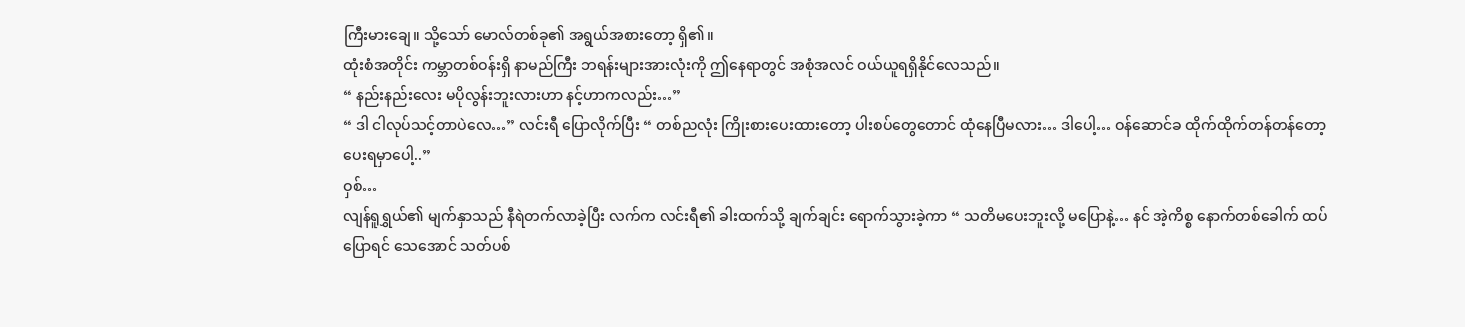ကြီးမားချေ။ သို့သော် မောလ်တစ်ခု၏ အရွယ်အစားတော့ ရှိ၏။
ထုံးစံအတိုင်း ကမ္ဘာတစ်ဝန်းရှိ နာမည်ကြီး ဘရန်းများအားလုံးကို ဤနေရာတွင် အစုံအလင် ဝယ်ယူရရှိနိုင်လေသည်။
“ နည်းနည်းလေး မပိုလွန်းဘူးလားဟာ နင့်ဟာကလည်း…”
“ ဒါ ငါလုပ်သင့်တာပဲလေ…” လင်းရီ ပြောလိုက်ပြီး “ တစ်ညလုံး ကြိုးစားပေးထားတော့ ပါးစပ်တွေတောင် ထုံနေပြီမလား… ဒါပေါ့… ဝန်ဆောင်ခ ထိုက်ထိုက်တန်တန်တော့ ပေးရမှာပေါ့..”
ဝှစ်…
လျန်ရူရွှယ်၏ မျက်နှာသည် နီရဲတက်လာခဲ့ပြီး လက်က လင်းရီ၏ ခါးထက်သို့ ချက်ချင်း ရောက်သွားခဲ့ကာ “ သတိမပေးဘူးလို့ မပြောနဲ့… နင် အဲ့ကိစ္စ နောက်တစ်ခေါက် ထပ်ပြောရင် သေအောင် သတ်ပစ်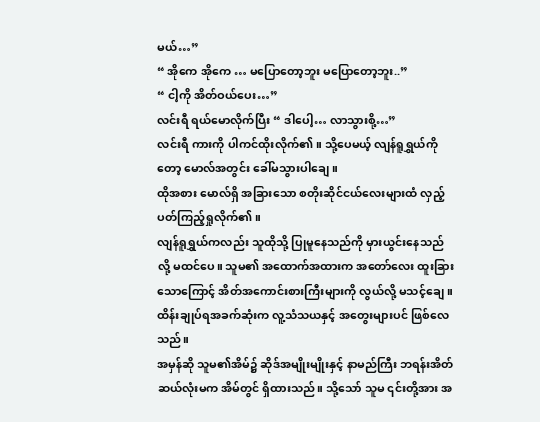မယ်…”
“ အိုကေ အိုကေ … မပြောတော့ဘူး မပြောတော့ဘူး..”
“ ငါ့ကို အိတ်ဝယ်ပေး…”
လင်းရီ ရယ်မောလိုက်ပြီး “ ဒါပေါ့… လာသွားစို့…”
လင်းရီ ကားကို ပါကင်ထိုးလိုက်၏။ သို့ပေမယ့် လျန်ရူရွှယ်ကိုတော့ မောလ်အတွင်း ခေါ်မသွားပါချေ။
ထိုအစား မောလ်ရှိ အခြားသော စတိုးဆိုင်ငယ်လေးများထံ လှည့်ပတ်ကြည့်ရှုလိုက်၏။
လျန်ရူရွှယ်ကလည်း သူထိုသို့ ပြုမူနေသည်ကို မှားယွင်းနေသည်လို့ မထင်ပေ။ သူမ၏ အထောက်အထားက အတော်လေး ထူးခြားသောကြောင့် အိတ်အကောင်းစားကြီးများကို လွယ်လို့ မသင့်ချေ။ ထိန်းချုပ်ရအခက်ဆုံးက လူ့သံသယနှင့် အတွေးများပင် ဖြစ်လေသည်။
အမှန်ဆို သူမ၏အိမ်၌ ဆိုဒ်အမျိုးမျိုးနှင့် နာမည်ကြီး ဘရန်းအိတ်ဆယ်လုံးမက အိမ်တွင် ရှိထားသည်။ သို့သော် သူမ ၎င်းတို့အား အ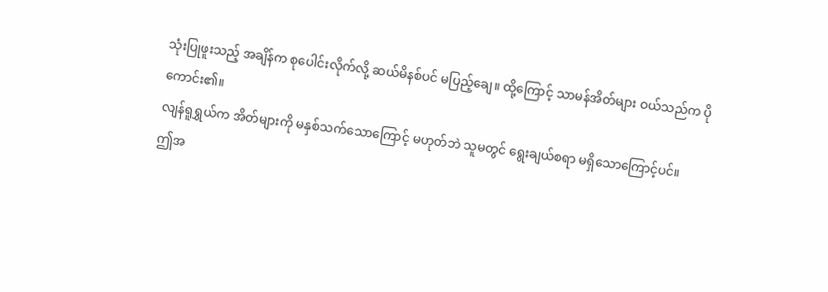သုံးပြုဖူးသည့် အချိန်က စုပေါင်းလိုက်လို့ ဆယ်မိနစ်ပင် မပြည့်ချေ။ ထို့ကြောင့် သာမန်အိတ်များ ဝယ်သည်က ပိုကောင်း၏။
လျန်ရူရွှယ်က အိတ်များကို မနှစ်သက်သောကြောင့် မဟုတ်ဘဲ သူမတွင် ရွေးချယ်စရာ မရှိသောကြောင့်ပင်။
ဤအ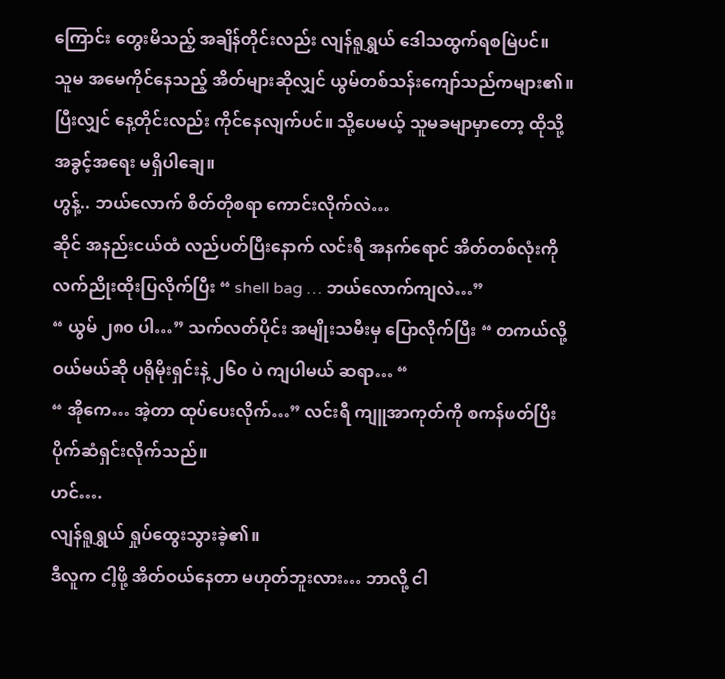ကြောင်း တွေးမိသည့် အချိန်တိုင်းလည်း လျန်ရူရွှယ် ဒေါသထွက်ရစမြဲပင်။
သူမ အမေကိုင်နေသည့် အိတ်များဆိုလျှင် ယွမ်တစ်သန်းကျော်သည်ကများ၏။ ပြီးလျှင် နေ့တိုင်းလည်း ကိုင်နေလျက်ပင်။ သို့ပေမယ့် သူမခမျာမှာတော့ ထိုသို့ အခွင့်အရေး မရှိပါချေ။
ဟွန့်.. ဘယ်လောက် စိတ်တိုစရာ ကောင်းလိုက်လဲ…
ဆိုင် အနည်းငယ်ထံ လည်ပတ်ပြီးနောက် လင်းရီ အနက်ရောင် အိတ်တစ်လုံးကို လက်ညိုးထိုးပြလိုက်ပြီး “ shell bag … ဘယ်လောက်ကျလဲ…”
“ ယွမ် ၂၈၀ ပါ…” သက်လတ်ပိုင်း အမျိုးသမီးမှ ပြောလိုက်ပြီး “ တကယ်လို့ ဝယ်မယ်ဆို ပရိုမိုးရှင်းနဲ့ ၂၆၀ ပဲ ကျပါမယ် ဆရာ… “
“ အိုကေ… အဲ့တာ ထုပ်ပေးလိုက်…” လင်းရီ ကျူအာကုတ်ကို စကန်ဖတ်ပြီး ပိုက်ဆံရှင်းလိုက်သည်။
ဟင်….
လျန်ရူရွှယ် ရှုပ်ထွေးသွားခဲ့၏။
ဒီလူက ငါ့ဖို့ အိတ်ဝယ်နေတာ မဟုတ်ဘူးလား… ဘာလို့ ငါ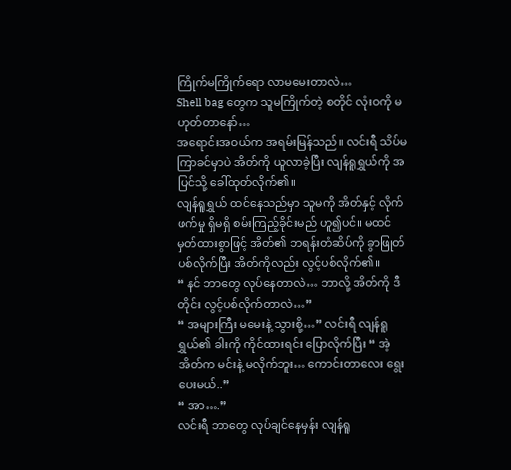ကြိုက်မကြိုက်ရော လာမမေးတာလဲ…
Shell bag တွေက သူမကြိုက်တဲ့ စတိုင် လုံးဝကို မဟုတ်တာနော်…
အရောင်းအဝယ်က အရမ်းမြန်သည်။ လင်းရီ သိပ်မကြာခင်မှာပဲ အိတ်ကို ယူလာခဲ့ပြီး လျန်ရူရွှယ်ကို အပြင်သို့ ခေါ်ထုတ်လိုက်၏။
လျန်ရူရွှယ် ထင်နေသည်မှာ သူမကို အိတ်နှင့် လိုက်ဖက်မှု ရှိမရှိ စမ်းကြည့်ခိုင်းမည် ဟူ၍ပင်။ မထင်မှတ်ထားစွာဖြင့် အိတ်၏ ဘရန်းတံဆိပ်ကို ခွာဖြုတ်ပစ်လိုက်ပြီး အိတ်ကိုလည်း လွင့်ပစ်လိုက်၏။
“ နင် ဘာတွေ လုပ်နေတာလဲ… ဘာလို့ အိတ်ကို ဒီတိုင်း လွင့်ပစ်လိုက်တာလဲ…”
“ အများကြီး မမေးနဲ့ သွားစို့…” လင်းရီ လျန်ရူရွှယ်၏ ခါးကို ကိုင်ထားရင်း ပြောလိုက်ပြီး “ အဲ့အိတ်က မင်းနဲ့ မလိုက်ဘူး… ကောင်းတာလေး ရွေးပေးမယ်..”
“ အာ….”
လင်းရီ ဘာတွေ လုပ်ချင်နေမှန်း လျန်ရူ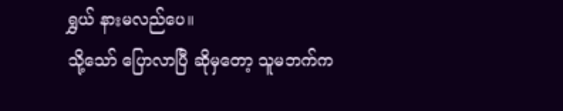ရွှယ် နားမလည်ပေ။
သို့သော် ပြောလာပြီ ဆိုမှတော့ သူမဘက်က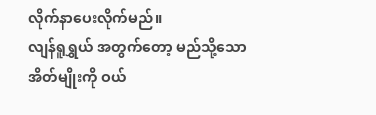လိုက်နာပေးလိုက်မည်။
လျန်ရူရွှယ် အတွက်တော့ မည်သို့သော အိတ်မျိုးကို ဝယ်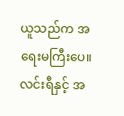ယူသည်က အရေးမကြီးပေ။ လင်းရီနှင့် အ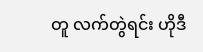တူ လက်တွဲရင်း ဟိုဒီ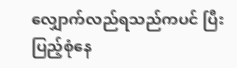လျှောက်လည်ရသည်ကပင် ပြီးပြည့်စုံနေ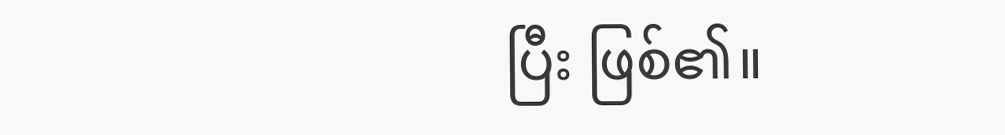ပြီး ဖြစ်၏။